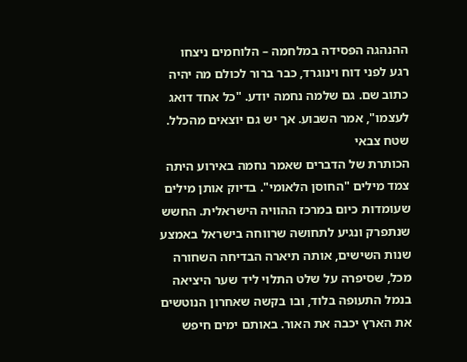ההנהגה הפסידה במלחמה – הלוחמים ניצחו
רגע לפני דוח וינוגרד, כבר ברור לכולם מה יהיה כתוב שם. גם שלמה נחמה יודע. "כל אחד דואג לעצמו", אמר השבוע. אך יש גם יוצאים מהכלל. שטח צבאי
הכותרת של הדברים שאמר נחמה באירוע היתה צמד מילים "החוסן הלאומי". בדיוק אותן מילים שעומדות כיום במרכז ההוויה הישראלית. החשש שנתפרק ונגיע לתחושה שרווחה בישראל באמצע שנות השישים, אותה תיארה הבדיחה השחורה מכל, שסיפרה על שלט התלוי ליד שער היציאה בנמל התעופה בלוד, ובו בקשה שאחרון הנוטשים את הארץ יכבה את האור. באותם ימים חיפש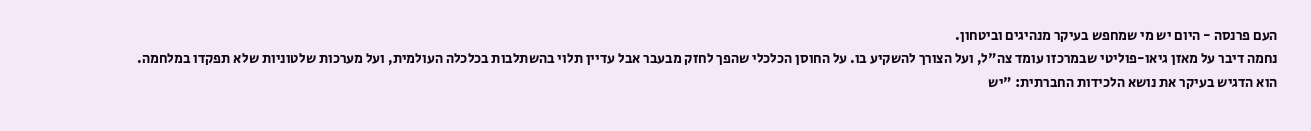העם פרנסה - היום יש מי שמחפש בעיקר מנהיגים וביטחון.
נחמה דיבר על מאזן גיאו-פוליטי שבמרכזו עומד צה"ל, ועל הצורך להשקיע בו. על החוסן הכלכלי שהפך לחזק מבעבר אבל עדיין תלוי בהשתלבות בכלכלה העולמית, ועל מערכות שלטוניות שלא תפקדו במלחמה.
הוא הדגיש בעיקר את נושא הלכידות החברתית: "יש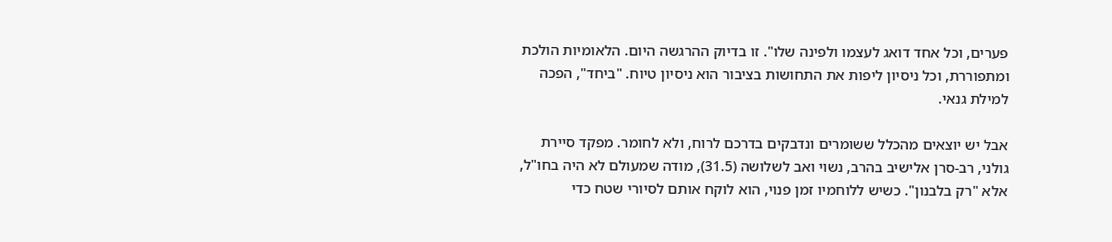פערים, וכל אחד דואג לעצמו ולפינה שלו". זו בדיוק ההרגשה היום. הלאומיות הולכת ומתפוררת, וכל ניסיון ליפות את התחושות בציבור הוא ניסיון טיוח. "ביחד", הפכה למילת גנאי.

אבל יש יוצאים מהכלל ששומרים ונדבקים בדרכם לרוח, ולא לחומר. מפקד סיירת גולני, רב-סרן אלישיב בהרב, נשוי ואב לשלושה (31.5), מודה שמעולם לא היה בחו"ל, אלא "רק בלבנון". כשיש ללוחמיו זמן פנוי, הוא לוקח אותם לסיורי שטח כדי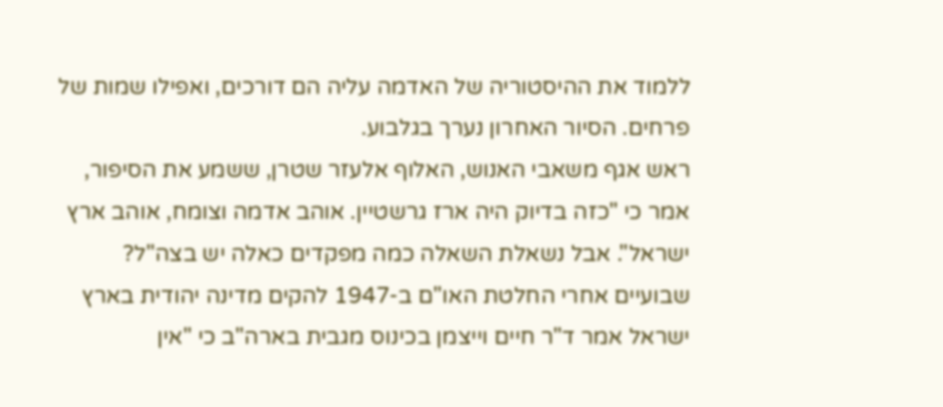ללמוד את ההיסטוריה של האדמה עליה הם דורכים, ואפילו שמות של פרחים. הסיור האחרון נערך בגלבוע.
ראש אגף משאבי האנוש, האלוף אלעזר שטרן, ששמע את הסיפור, אמר כי "כזה בדיוק היה ארז גרשטיין. אוהב אדמה וצומח, אוהב ארץ ישראל". אבל נשאלת השאלה כמה מפקדים כאלה יש בצה"ל?
שבועיים אחרי החלטת האו"ם ב-1947 להקים מדינה יהודית בארץ ישראל אמר ד"ר חיים וייצמן בכינוס מגבית בארה"ב כי "אין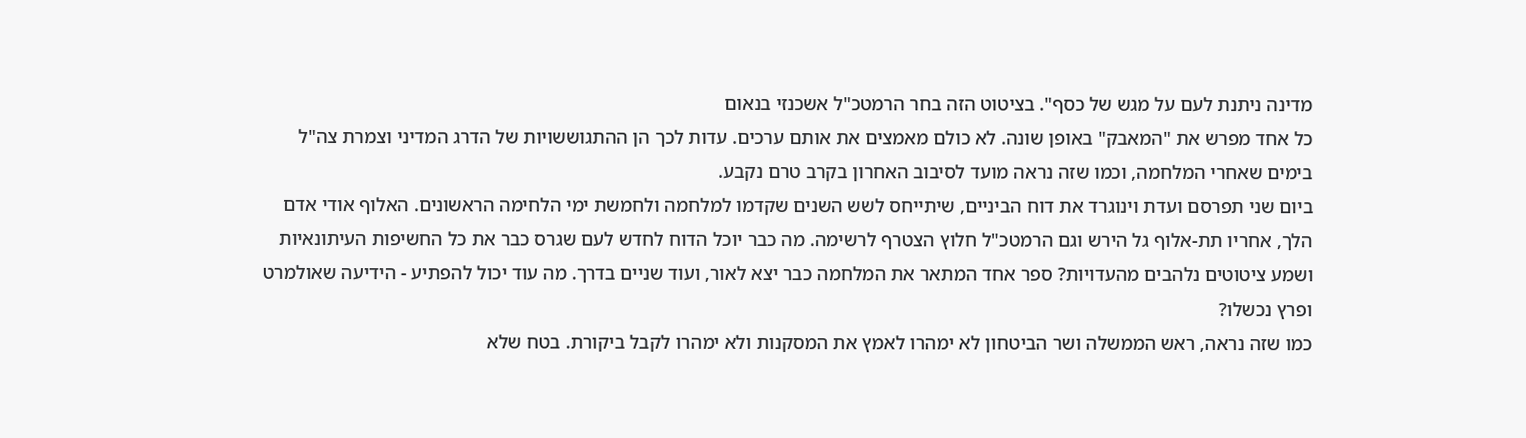מדינה ניתנת לעם על מגש של כסף". בציטוט הזה בחר הרמטכ"ל אשכנזי בנאום
כל אחד מפרש את "המאבק" באופן שונה. לא כולם מאמצים את אותם ערכים. עדות לכך הן ההתגוששויות של הדרג המדיני וצמרת צה"ל בימים שאחרי המלחמה, וכמו שזה נראה מועד לסיבוב האחרון בקרב טרם נקבע.
ביום שני תפרסם ועדת וינוגרד את דוח הביניים, שיתייחס לשש השנים שקדמו למלחמה ולחמשת ימי הלחימה הראשונים. האלוף אודי אדם הלך, אחריו תת-אלוף גל הירש וגם הרמטכ"ל חלוץ הצטרף לרשימה. מה כבר יוכל הדוח לחדש לעם שגרס כבר את כל החשיפות העיתונאיות ושמע ציטוטים נלהבים מהעדויות? ספר אחד המתאר את המלחמה כבר יצא לאור, ועוד שניים בדרך. מה עוד יכול להפתיע - הידיעה שאולמרט ופרץ נכשלו?
כמו שזה נראה, ראש הממשלה ושר הביטחון לא ימהרו לאמץ את המסקנות ולא ימהרו לקבל ביקורת. בטח שלא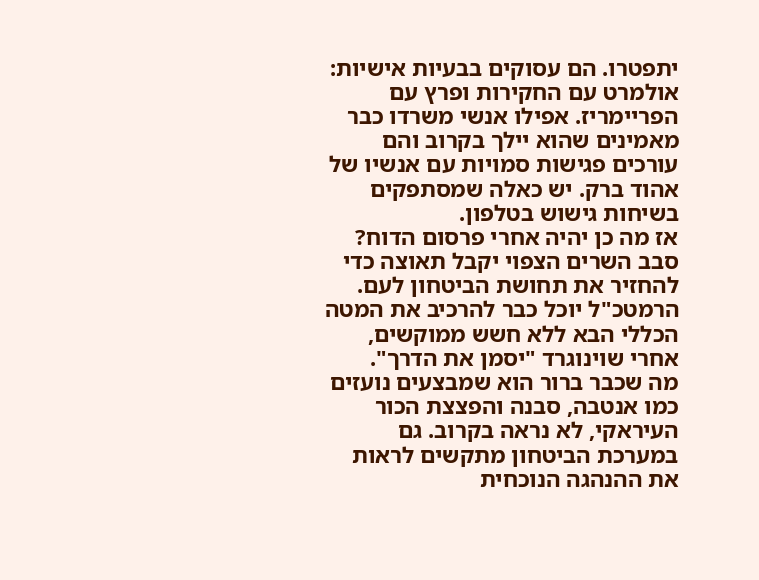יתפטרו. הם עסוקים בבעיות אישיות: אולמרט עם החקירות ופרץ עם הפריימריז. אפילו אנשי משרדו כבר מאמינים שהוא יילך בקרוב והם עורכים פגישות סמויות עם אנשיו של אהוד ברק. יש כאלה שמסתפקים בשיחות גישוש בטלפון.
אז מה כן יהיה אחרי פרסום הדוח? סבב השרים הצפוי יקבל תאוצה כדי להחזיר את תחושת הביטחון לעם. הרמטכ"ל יוכל כבר להרכיב את המטה הכללי הבא ללא חשש ממוקשים, אחרי שוינוגרד "יסמן את הדרך".
מה שכבר ברור הוא שמבצעים נועזים כמו אנטבה, סבנה והפצצת הכור העיראקי, לא נראה בקרוב. גם במערכת הביטחון מתקשים לראות את ההנהגה הנוכחית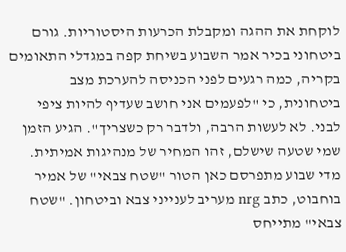לוקחת את ההגה ומקבלת הכרעות היסטוריות. גורם ביטחוני בכיר אמר השבוע בשיחת קפה במגדלי התאומים בקריה, כמה רגעים לפני הכניסה להערכת מצב ביטחונית, כי "לפעמים אני חושב שעדיף להיות ציפי לבני. לא לעשות הרבה, ולדבר רק כשצריך". הגיע הזמן שמי שטעה שישלם, זהו המחיר של מנהיגות אמיתית.
מדי שבוע מתפרסם כאן הטור "שטח צבאי" של אמיר בוחבוט, כתב nrg מעריב לענייני צבא וביטחון. "שטח צבאי" מתייחס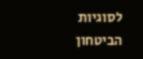לסוגיות הביטחון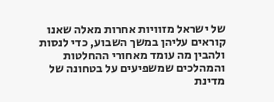של ישראל מזוויות אחרות מאלה שאנו קוראים עליהן במשך השבוע, כדי לנסות ולהבין מה עומד מאחורי ההחלטות והמהלכים שמשפיעים על בטחונה של מדינת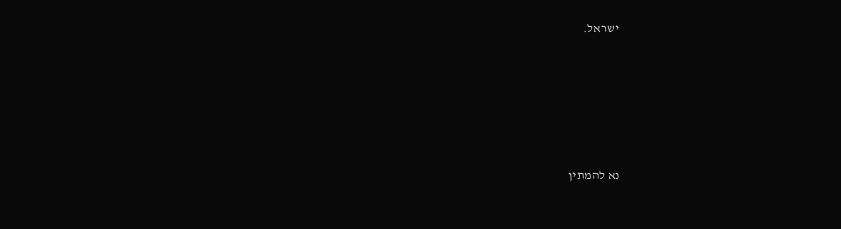ישראל.








נא להמתין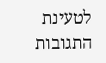לטעינת התגובות